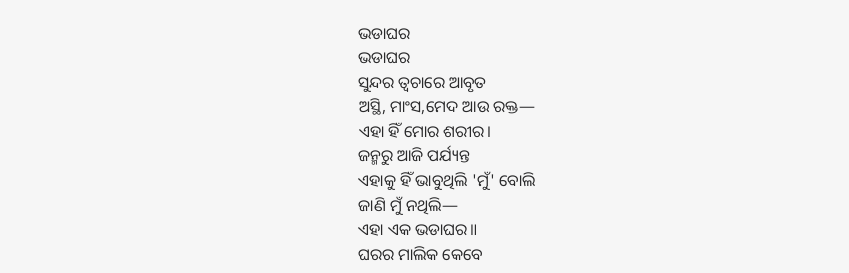ଭଡାଘର
ଭଡାଘର
ସୁନ୍ଦର ତ୍ୱଚାରେ ଆବୃତ
ଅସ୍ଥି, ମାଂସ,ମେଦ ଆଉ ରକ୍ତ—
ଏହା ହିଁ ମୋର ଶରୀର।
ଜନ୍ମରୁ ଆଜି ପର୍ଯ୍ୟନ୍ତ
ଏହାକୁ ହିଁ ଭାବୁଥିଲି 'ମୁଁ' ବୋଲି
ଜାଣି ମୁଁ ନଥିଲି—
ଏହା ଏକ ଭଡାଘର॥
ଘରର ମାଲିକ କେବେ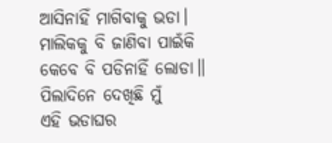ଆସିନାହିଁ ମାଗିବାକୁ ଭଡା।
ମାଲିକକୁ ବି ଜାଣିବା ପାଇଁକି
କେବେ ବି ପଡିନାହିଁ ଲୋଡା॥
ପିଲାଦିନେ ଦେଖିଛି ମୁଁ
ଏହି ଭଡାଘର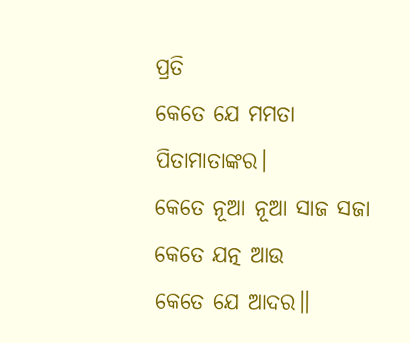ପ୍ରତି
କେତେ ଯେ ମମତା
ପିତାମାତାଙ୍କର।
କେତେ ନୂଆ ନୂଆ ସାଜ ସଜା
କେତେ ଯତ୍ନ ଆଉ
କେତେ ଯେ ଆଦର॥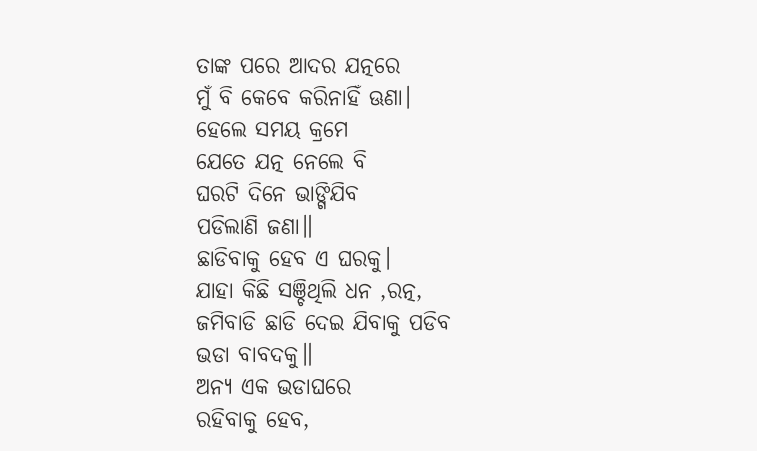ତାଙ୍କ ପରେ ଆଦର ଯତ୍ନରେ
ମୁଁ ବି କେବେ କରିନାହିଁ ଊଣା।
ହେଲେ ସମୟ କ୍ରମେ
ଯେତେ ଯତ୍ନ ନେଲେ ବି
ଘରଟି ଦିନେ ଭାଙ୍ଗିଯିବ
ପଡିଲାଣି ଜଣା॥
ଛାଡିବାକୁ ହେବ ଏ ଘରକୁ।
ଯାହା କିଛି ସଞ୍ଚିଥିଲି ଧନ ,ରତ୍ନ,
ଜମିବାଡି ଛାଡି ଦେଇ ଯିବାକୁ ପଡିବ
ଭଡା ବାବଦକୁ॥
ଅନ୍ୟ ଏକ ଭଡାଘରେ
ରହିବାକୁ ହେବ,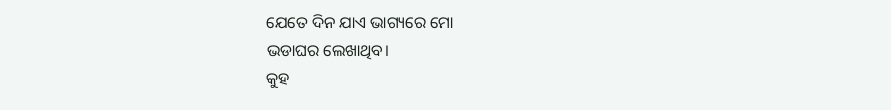ଯେତେ ଦିନ ଯାଏ ଭାଗ୍ୟରେ ମୋ
ଭଡାଘର ଲେଖାଥିବ।
କୁହ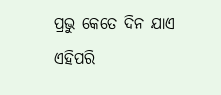ପ୍ରଭୁ କେତେ ଦିନ ଯାଏ
ଏହିପରି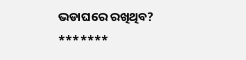ଭଡାଘରେ ରଖିଥିବ?
*******